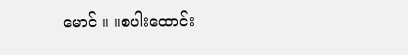မောင် ။ ။စပါးထောင်း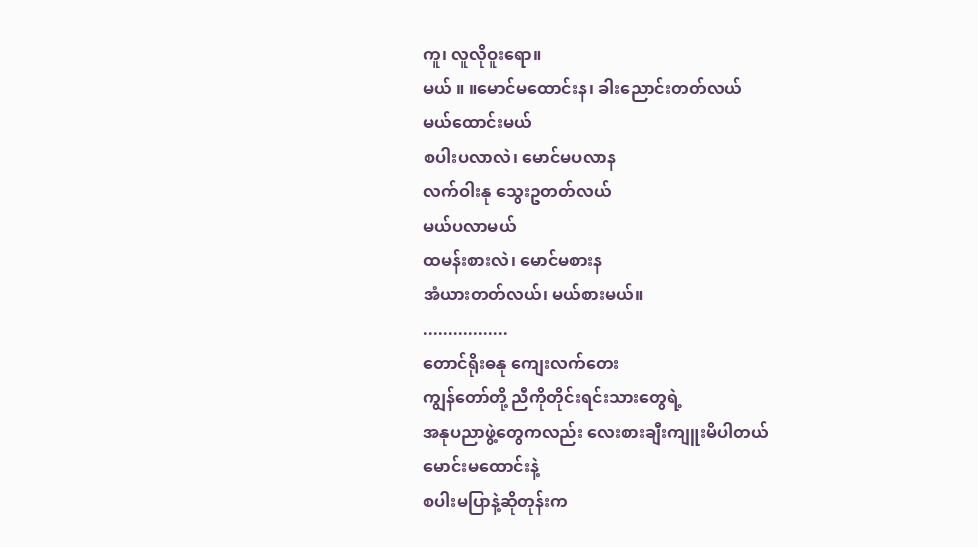ကူ၊ လူလိုဝူးရော။
မယ် ။ ။မောင်မထောင်းန၊ ခါးညောင်းတတ်လယ်
မယ်ထောင်းမယ်
စပါးပလာလဲ၊ မောင်မပလာန
လက်ဝါးနု သွေးဥတတ်လယ်
မယ်ပလာမယ်
ထမန်းစားလဲ၊ မောင်မစားန
အံယားတတ်လယ်၊ မယ်စားမယ်။
.................
တောင်ရိုးဓနု ကျေးလက်တေး
ကျွန်တော်တို့ ညီကိုတိုင်းရင်းသားတွေရဲ့
အနုပညာဖွဲ့တွေကလည်း လေးစားချီးကျူးမိပါတယ်
မောင်းမထောင်းနဲ့
စပါးမပြာနဲ့ဆိုတုန်းက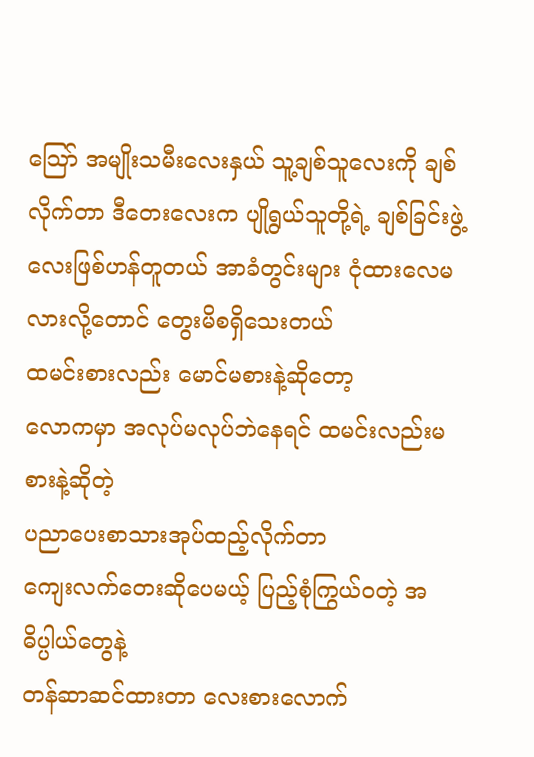သြော် အမျိုးသမီးလေးနှယ် သူ့ချစ်သူလေးကို ချစ်လိုက်တာ ဒီတေးလေးက ပျိုရွယ်သူတို့ရဲ့ ချစ်ခြင်းဖွဲ့လေးဖြစ်ဟန်တူတယ် အာခံတွင်းများ ငုံထားလေမလားလို့တောင် တွေးမိစရှိသေးတယ်
ထမင်းစားလည်း မောင်မစားနဲ့ဆိုတော့
လောကမှာ အလုပ်မလုပ်ဘဲနေရင် ထမင်းလည်းမစားနဲ့ဆိုတဲ့
ပညာပေးစာသားအုပ်ထည့်လိုက်တာ
ကျေးလက်တေးဆိုပေမယ့် ပြည့်စုံကြွယ်ဝတဲ့ အဓိပ္ပါယ်တွေနဲ့
တန်ဆာဆင်ထားတာ လေးစားလောက်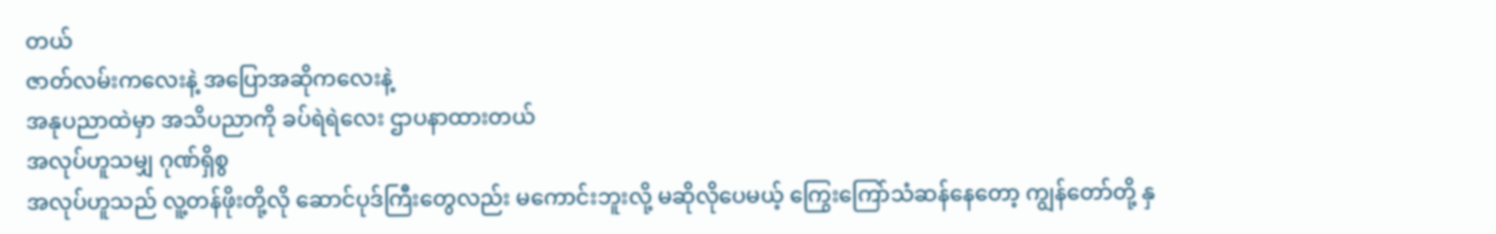တယ်
ဇာတ်လမ်းကလေးနဲ့ အပြောအဆိုကလေးနဲ့
အနုပညာထဲမှာ အသိပညာကို ခပ်ရဲရဲလေး ဌာပနာထားတယ်
အလုပ်ဟူသမျှ ဂုဏ်ရှိစွ
အလုပ်ဟူသည် လူ့တန်ဖိုးတို့လို ဆောင်ပုဒ်ကြီးတွေလည်း မကောင်းဘူးလို့ မဆိုလိုပေမယ့် ကြွေးကြော်သံဆန်နေတော့ ကျွန်တော်တို့ နှ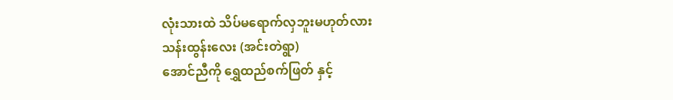လုံးသားထဲ သိပ်မရောက်လှဘူးမဟုတ်လား
သန်းထွန်းလေး (အင်းတဲရွာ)
အောင်ညီကို ရွှေထည်စက်ဖြတ် နှင့်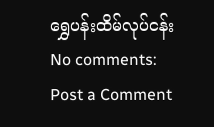ရွှေပန်းထိမ်လုပ်ငန်း
No comments:
Post a Comment